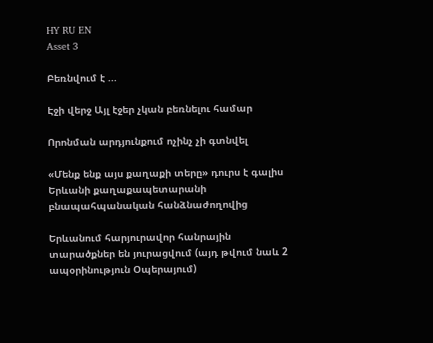HY RU EN
Asset 3

Բեռնվում է ...

Էջի վերջ Այլ էջեր չկան բեռնելու համար

Որոնման արդյունքում ոչինչ չի գտնվել

«Մենք ենք այս քաղաքի տերը» դուրս է գալիս Երևանի քաղաքապետարանի բնապահպանական հանձնաժողովից

Երևանում հարյուրավոր հանրային տարածքներ են յուրացվում (այդ թվում նաև 2 ապօրինություն Օպերայում)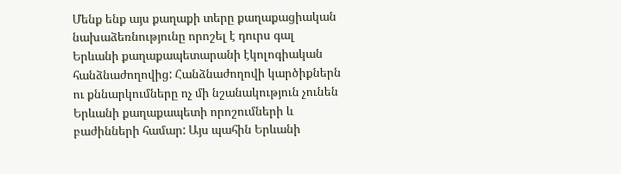Մենք ենք այս քաղաքի տերը քաղաքացիական նախաձեռնությունը որոշել է դուրս գալ Երևանի քաղաքապետարանի էկոլոգիական հանձնաժողովից: Հանձնաժողովի կարծիքներն ու քննարկումները ոչ մի նշանակություն չունեն Երևանի քաղաքապետի որոշումների և բաժինների համար: Այս պահին Երևանի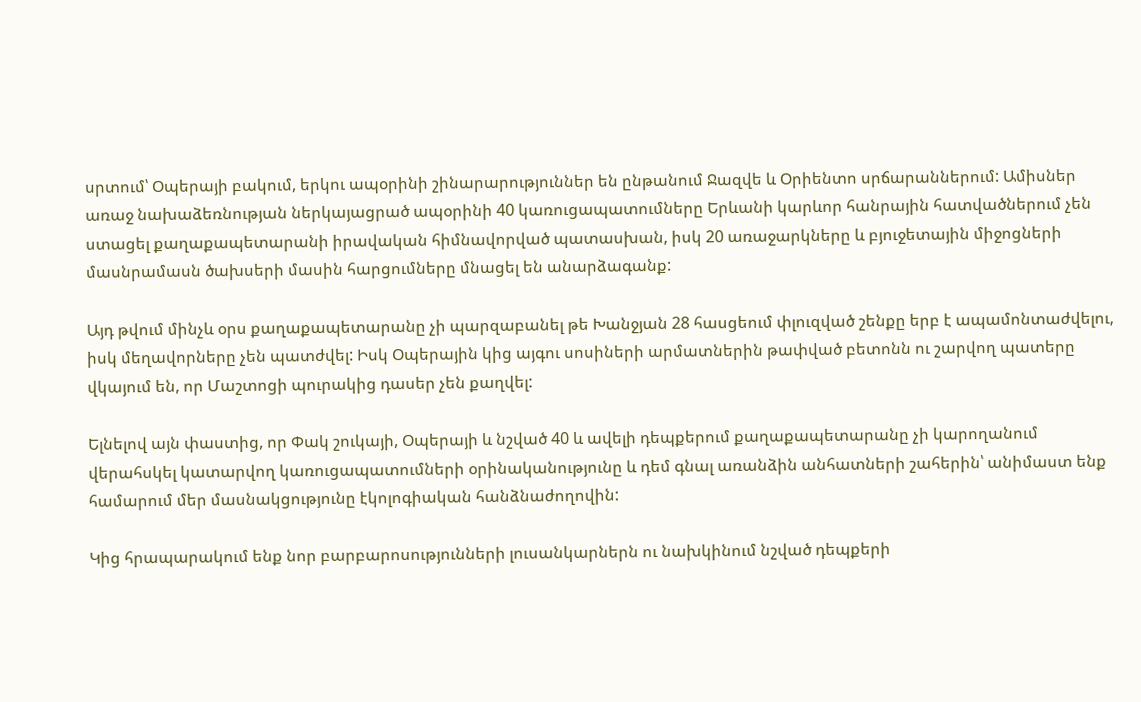սրտում՝ Օպերայի բակում, երկու ապօրինի շինարարություններ են ընթանում Ջազվե և Օրիենտո սրճարաններում: Ամիսներ առաջ նախաձեռնության ներկայացրած ապօրինի 40 կառուցապատումները Երևանի կարևոր հանրային հատվածներում չեն ստացել քաղաքապետարանի իրավական հիմնավորված պատասխան, իսկ 20 առաջարկները և բյուջետային միջոցների մասնրամասն ծախսերի մասին հարցումները մնացել են անարձագանք:

Այդ թվում մինչև օրս քաղաքապետարանը չի պարզաբանել թե Խանջյան 28 հասցեում փլուզված շենքը երբ է ապամոնտաժվելու, իսկ մեղավորները չեն պատժվել: Իսկ Օպերային կից այգու սոսիների արմատներին թափված բետոնն ու շարվող պատերը վկայում են, որ Մաշտոցի պուրակից դասեր չեն քաղվել:

Ելնելով այն փաստից, որ Փակ շուկայի, Օպերայի և նշված 40 և ավելի դեպքերում քաղաքապետարանը չի կարողանում վերահսկել կատարվող կառուցապատումների օրինականությունը և դեմ գնալ առանձին անհատների շահերին՝ անիմաստ ենք համարում մեր մասնակցությունը էկոլոգիական հանձնաժողովին:

Կից հրապարակում ենք նոր բարբարոսությունների լուսանկարներն ու նախկինում նշված դեպքերի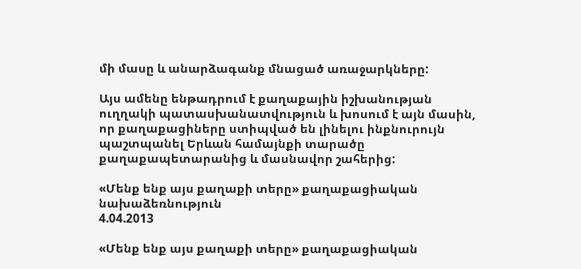մի մասը և անարձագանք մնացած առաջարկները:

Այս ամենը ենթադրում է քաղաքային իշխանության ուղղակի պատասխանատվություն և խոսում է այն մասին, որ քաղաքացիները ստիպված են լինելու ինքնուրույն պաշտպանել Երևան համայնքի տարածը քաղաքապետարանից և մասնավոր շահերից:

«Մենք ենք այս քաղաքի տերը» քաղաքացիական նախաձեռնություն
4.04.2013

«Մենք ենք այս քաղաքի տերը» քաղաքացիական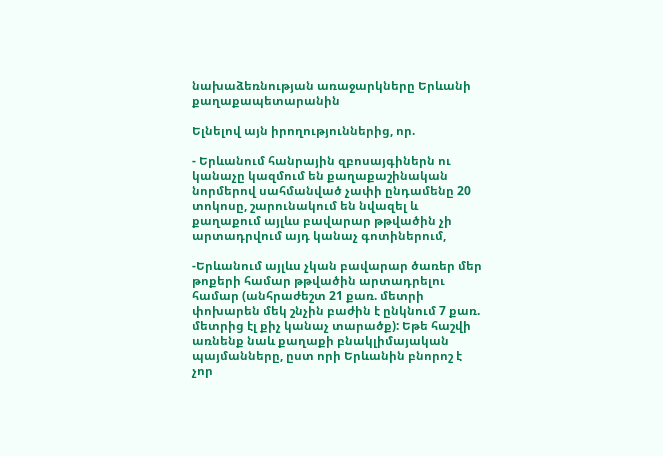նախաձեռնության առաջարկները Երևանի քաղաքապետարանին

Ելնելով այն իրողություններից, որ.

- Երևանում հանրային զբոսայգիներն ու կանաչը կազմում են քաղաքաշինական նորմերով սահմանված չափի ընդամենը 20 տոկոսը, շարունակում են նվազել և քաղաքում այլևս բավարար թթվածին չի արտադրվում այդ կանաչ գոտիներում,

-Երևանում այլևս չկան բավարար ծառեր մեր թոքերի համար թթվածին արտադրելու համար (անհրաժեշտ 21 քառ. մետրի փոխարեն մեկ շնչին բաժին է ընկնում 7 քառ. մետրից էլ քիչ կանաչ տարածք): Եթե հաշվի առնենք նաև քաղաքի բնակլիմայական պայմանները, ըստ որի Երևանին բնորոշ է չոր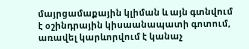մայրցամաքային կլիման և այն գտնվում է օշինդրային կիսաանապատի գոտում, առավել կարևորվում է կանաչ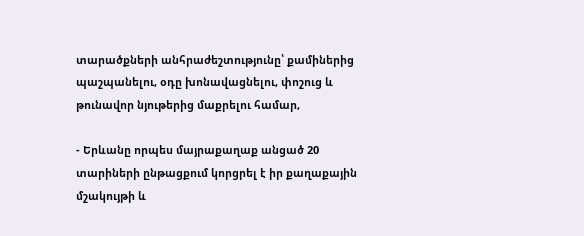տարածքների անհրաժեշտությունը՝ քամիներից պաշպանելու, օդը խոնավացնելու, փոշուց և թունավոր նյութերից մաքրելու համար,

- Երևանը որպես մայրաքաղաք անցած 20 տարիների ընթացքում կորցրել է իր քաղաքային մշակույթի և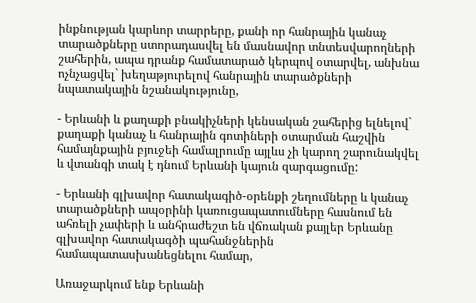ինքնության կարևոր տարրերը, քանի որ հանրային կանաչ տարածքները ստորադասվել են մասնավոր տնտեսվարողների շահերին, ապա դրանք համատարած կերպով օտարվել, անխնա ոչնչացվել` խեղաթյուրելով հանրային տարածքների նպատակային նշանակությունը,

- Երևանի և քաղաքի բնակիչների կենսական շահերից ելնելով` քաղաքի կանաչ և հանրային գոտիների օտարման հաշվին համայնքային բյուջեի համալրումը այլևս չի կարող շարունակվել և վտանգի տակ է դնում Երևանի կայուն զարգացումը:

- Երևանի գլխավոր հատակագիծ-օրենքի շեղումները և կանաչ տարածքների ապօրինի կառուցապատումները հասնում են ահռելի չափերի և անհրաժեշտ են վճռական քայլեր Երևանը գլխավոր հատակագծի պահանջներին համապատասխանեցնելու համար,

Առաջարկում ենք Երևանի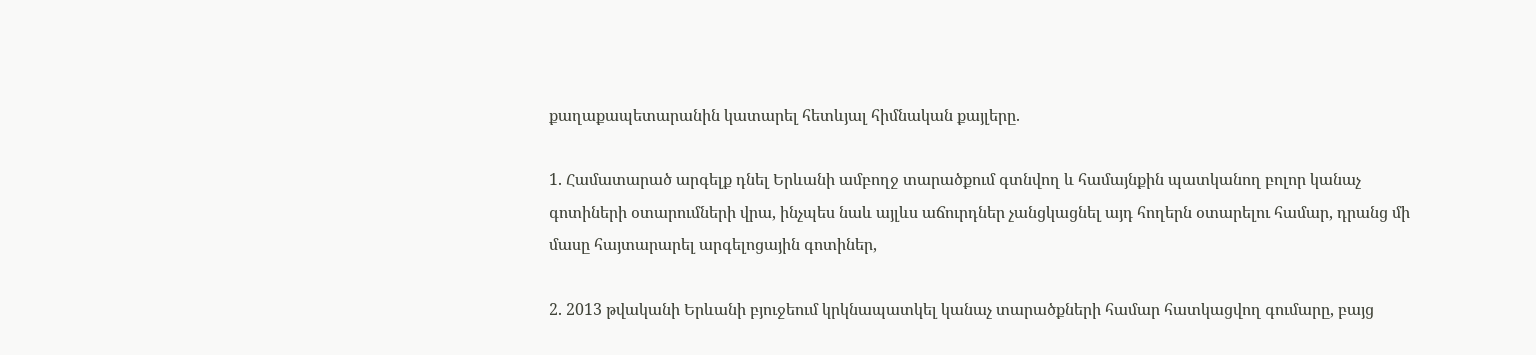քաղաքապետարանին կատարել հետևյալ հիմնական քայլերը.

1. Համատարած արգելք դնել Երևանի ամբողջ տարածքում գտնվող և համայնքին պատկանող բոլոր կանաչ գոտիների օտարումների վրա, ինչպես նաև այլևս աճուրդներ չանցկացնել այդ հողերն օտարելու համար, դրանց մի մասը հայտարարել արգելոցային գոտիներ,

2. 2013 թվականի Երևանի բյուջեում կրկնապատկել կանաչ տարածքների համար հատկացվող գումարը, բայց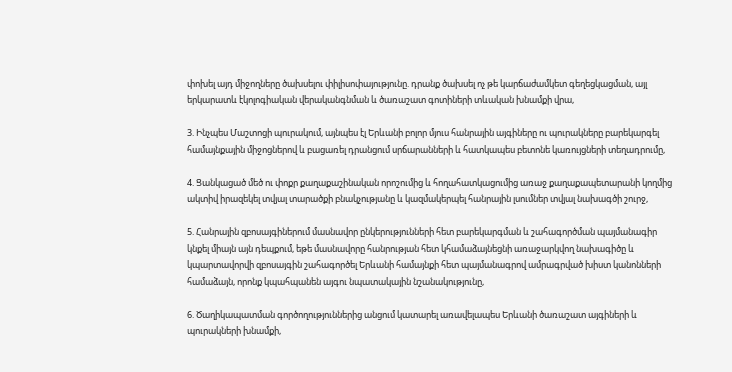փոխել այդ միջողները ծախսելու փիլիսոփայությունը. դրանք ծախսել ոչ թե կարճաժամկետ գեղեցկացման, այլ երկարատև էկոլոգիական վերականգնման և ծառաշատ գոտիների տևական խնամքի վրա,

3. Ինչպես Մաշտոցի պուրակում, այնպես էլ Երևանի բոլոր մյուս հանրային այգիները ու պուրակները բարեկարգել համայնքային միջոցներով և բացառել դրանցում սրճարանների և հատկապես բետոնե կառույցների տեղադրումը,

4. Ցանկացած մեծ ու փոքր քաղաքաշինական որոշումից և հողահատկացումից առաջ քաղաքապետարանի կողմից ակտիվ իրազեկել տվյալ տարածքի բնակչությանը և կազմակերպել հանրային լսումներ տվյալ նախագծի շուրջ,

5. Հանրային զբոսայգիներում մասնավոր ընկերությունների հետ բարեկարգման և շահագործման պայմանագիր կնքել միայն այն դեպքում, եթե մասնավորը հանրության հետ կհամաձայնեցնի առաջարկվող նախագիծը և կպարտավորվի զբոսայգին շահագործել Երևանի համայնքի հետ պայմանագրով ամրագրված խիստ կանոնների համաձայն, որոնք կպահպանեն այգու նպատակային նշանակությունը,

6. Ծաղիկապատման գործողություններից անցում կատարել առավելապես Երևանի ծառաշատ այգիների և պուրակների խնամքի,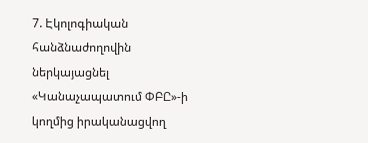7. Էկոլոգիական հանձնաժողովին ներկայացնել «Կանաչապատում ՓԲԸ»-ի կողմից իրականացվող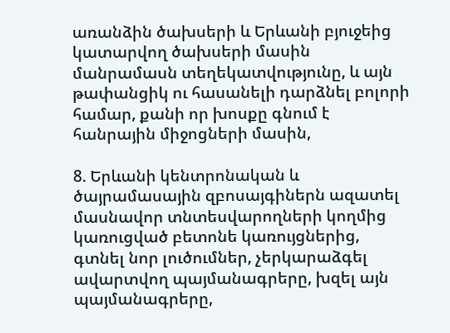առանձին ծախսերի և Երևանի բյուջեից կատարվող ծախսերի մասին մանրամասն տեղեկատվությունը, և այն թափանցիկ ու հասանելի դարձնել բոլորի համար, քանի որ խոսքը գնում է հանրային միջոցների մասին,

8. Երևանի կենտրոնական և ծայրամասային զբոսայգիներն ազատել մասնավոր տնտեսվարողների կողմից կառուցված բետոնե կառույցներից, գտնել նոր լուծումներ, չերկարաձգել ավարտվող պայմանագրերը, խզել այն պայմանագրերը,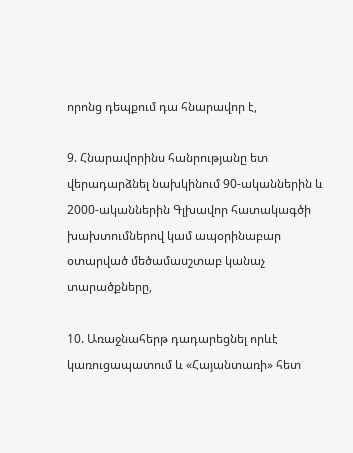որոնց դեպքում դա հնարավոր է,

9. Հնարավորինս հանրությանը ետ վերադարձնել նախկինում 90-ականներին և 2000-ականներին Գլխավոր հատակագծի խախտումներով կամ ապօրինաբար օտարված մեծամասշտաբ կանաչ տարածքները,

10. Առաջնահերթ դադարեցնել որևէ կառուցապատում և «Հայանտառի» հետ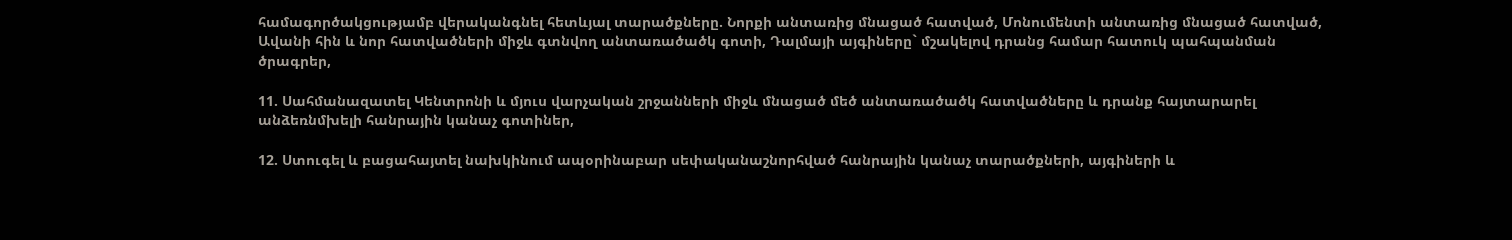համագործակցությամբ վերականգնել հետևյալ տարածքները. Նորքի անտառից մնացած հատված, Մոնումենտի անտառից մնացած հատված, Ավանի հին և նոր հատվածների միջև գտնվող անտառածածկ գոտի, Դալմայի այգիները` մշակելով դրանց համար հատուկ պահպանման ծրագրեր,

11. Սահմանազատել Կենտրոնի և մյուս վարչական շրջանների միջև մնացած մեծ անտառածածկ հատվածները և դրանք հայտարարել անձեռնմխելի հանրային կանաչ գոտիներ,

12. Ստուգել և բացահայտել նախկինում ապօրինաբար սեփականաշնորհված հանրային կանաչ տարածքների, այգիների և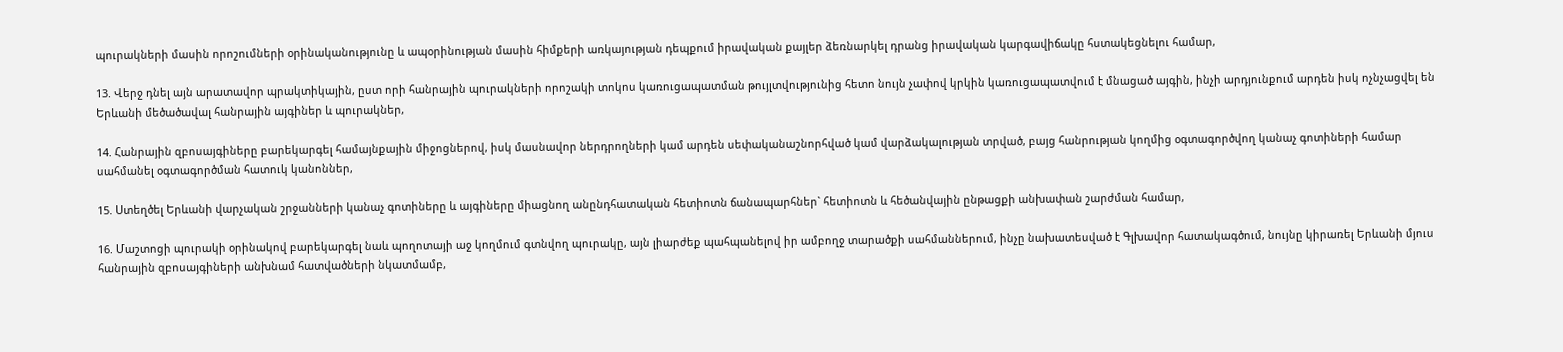պուրակների մասին որոշումների օրինականությունը և ապօրինության մասին հիմքերի առկայության դեպքում իրավական քայլեր ձեռնարկել դրանց իրավական կարգավիճակը հստակեցնելու համար,

13. Վերջ դնել այն արատավոր պրակտիկային, ըստ որի հանրային պուրակների որոշակի տոկոս կառուցապատման թույլտվությունից հետո նույն չափով կրկին կառուցապատվում է մնացած այգին, ինչի արդյունքում արդեն իսկ ոչնչացվել են Երևանի մեծածավալ հանրային այգիներ և պուրակներ,

14. Հանրային զբոսայգիները բարեկարգել համայնքային միջոցներով, իսկ մասնավոր ներդրողների կամ արդեն սեփականաշնորհված կամ վարձակալության տրված, բայց հանրության կողմից օգտագործվող կանաչ գոտիների համար սահմանել օգտագործման հատուկ կանոններ,

15. Ստեղծել Երևանի վարչական շրջանների կանաչ գոտիները և այգիները միացնող անընդհատական հետիոտն ճանապարհներ` հետիոտն և հեծանվային ընթացքի անխափան շարժման համար,

16. Մաշտոցի պուրակի օրինակով բարեկարգել նաև պողոտայի աջ կողմում գտնվող պուրակը, այն լիարժեք պահպանելով իր ամբողջ տարածքի սահմաններում, ինչը նախատեսված է Գլխավոր հատակագծում, նույնը կիրառել Երևանի մյուս հանրային զբոսայգիների անխնամ հատվածների նկատմամբ,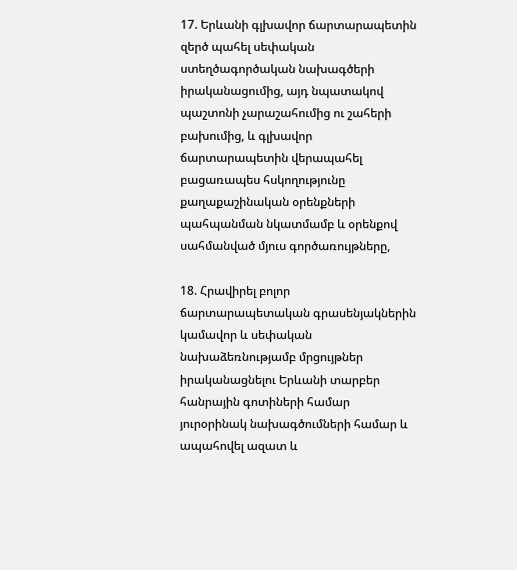17. Երևանի գլխավոր ճարտարապետին զերծ պահել սեփական ստեղծագործական նախագծերի իրականացումից, այդ նպատակով պաշտոնի չարաշահումից ու շահերի բախումից, և գլխավոր ճարտարապետին վերապահել բացառապես հսկողությունը քաղաքաշինական օրենքների պահպանման նկատմամբ և օրենքով սահմանված մյուս գործառույթները,

18. Հրավիրել բոլոր ճարտարապետական գրասենյակներին կամավոր և սեփական նախաձեռնությամբ մրցույթներ իրականացնելու Երևանի տարբեր հանրային գոտիների համար յուրօրինակ նախագծումների համար և ապահովել ազատ և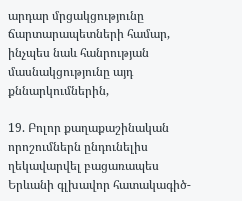արդար մրցակցությունը ճարտարապետների համար, ինչպես նաև հանրության մասնակցությունը այդ քննարկումներին,

19. Բոլոր քաղաքաշինական որոշումներն ընդունելիս ղեկավարվել բացառապես Երևանի գլխավոր հատակագիծ-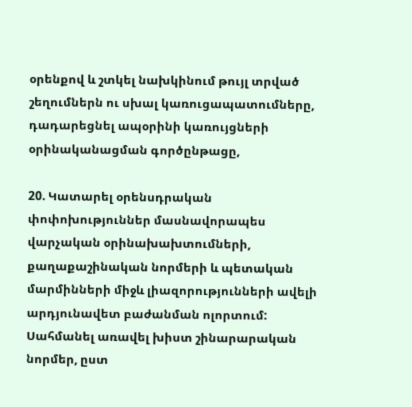օրենքով և շտկել նախկինում թույլ տրված շեղումներն ու սխալ կառուցապատումները, դադարեցնել ապօրինի կառույցների օրինականացման գործընթացը,

20. Կատարել օրենսդրական փոփոխություններ մասնավորապես վարչական օրինախախտումների, քաղաքաշինական նորմերի և պետական մարմինների միջև լիազորությունների ավելի արդյունավետ բաժանման ոլորտում: Սահմանել առավել խիստ շինարարական նորմեր, ըստ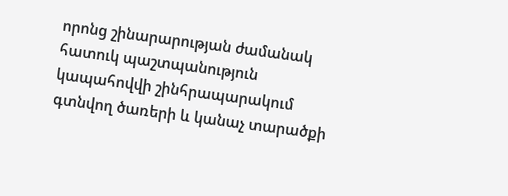որոնց շինարարության ժամանակ հատուկ պաշտպանություն կապահովվի շինհրապարակում գտնվող ծառերի և կանաչ տարածքի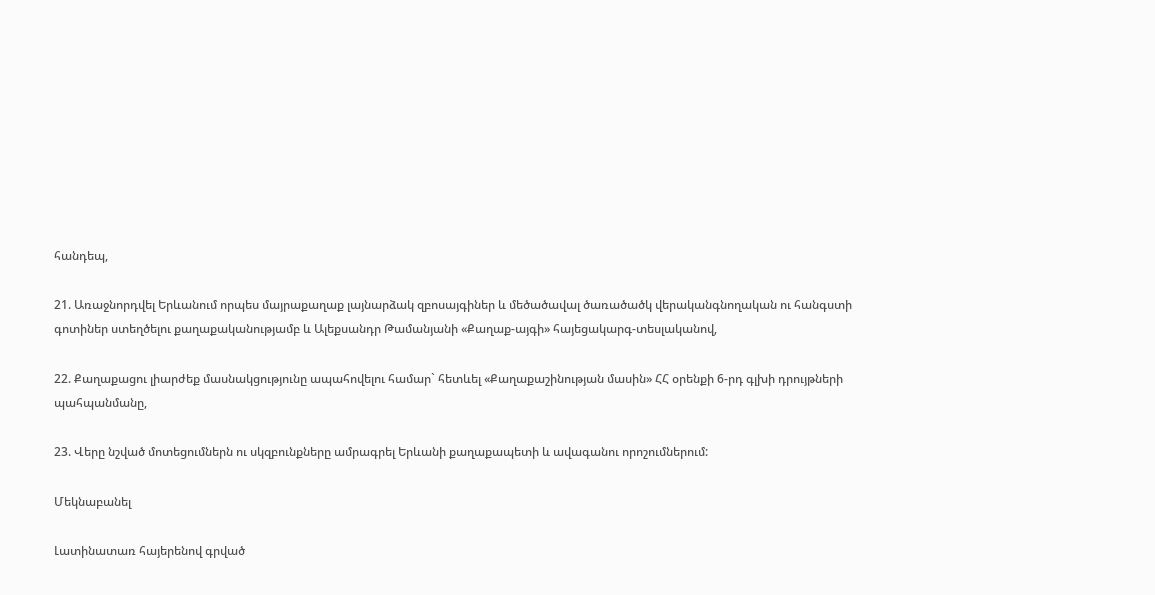հանդեպ,

21. Առաջնորդվել Երևանում որպես մայրաքաղաք լայնարձակ զբոսայգիներ և մեծածավալ ծառածածկ վերականգնողական ու հանգստի գոտիներ ստեղծելու քաղաքականությամբ և Ալեքսանդր Թամանյանի «Քաղաք-այգի» հայեցակարգ-տեսլականով,

22. Քաղաքացու լիարժեք մասնակցությունը ապահովելու համար` հետևել «Քաղաքաշինության մասին» ՀՀ օրենքի 6-րդ գլխի դրույթների պահպանմանը,

23. Վերը նշված մոտեցումներն ու սկզբունքները ամրագրել Երևանի քաղաքապետի և ավագանու որոշումներում:

Մեկնաբանել

Լատինատառ հայերենով գրված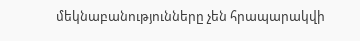մեկնաբանությունները չեն հրապարակվի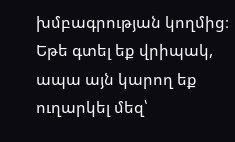խմբագրության կողմից։
Եթե գտել եք վրիպակ, ապա այն կարող եք ուղարկել մեզ՝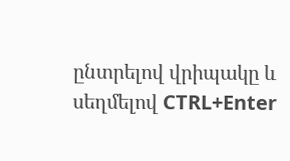ընտրելով վրիպակը և սեղմելով CTRL+Enter